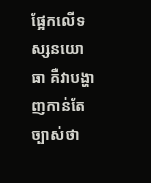ផ្អែកលើទស្សនយោធា គឺវាបង្ហាញកាន់តែច្បាស់ថា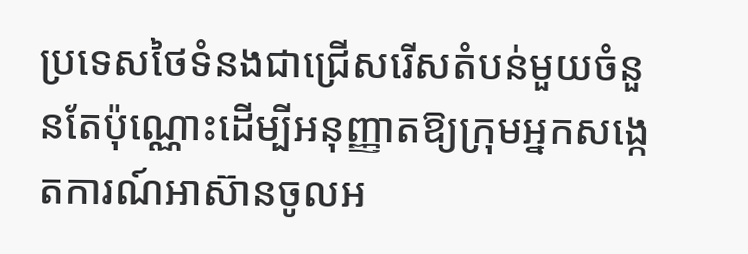ប្រទេសថៃទំនងជាជ្រើសរើសតំបន់មួយចំនួនតែប៉ុណ្ណោះដើម្បីអនុញ្ញាតឱ្យក្រុមអ្នកសង្កេតការណ៍អាស៊ានចូលអ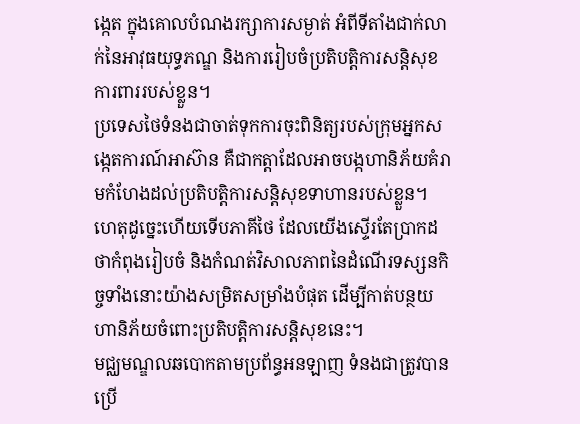ង្កេត ក្នុងគោលបំណងរក្សាការសម្ងាត់ អំពីទីតាំងជាក់លាក់នៃអាវុធយុទ្ធភណ្ឌ និងការរៀបចំប្រតិបត្តិការសន្តិសុខការពាររបស់ខ្លួន។
ប្រទេសថៃទំនងជាចាត់ទុកការចុះពិនិត្យរបស់ក្រុមអ្នកសង្កេតការណ៍អាស៊ាន គឺជាកត្តាដែលអាចបង្កហានិភ័យគំរាមកំហែងដល់ប្រតិបត្តិការសន្តិសុខទាហានរបស់ខ្លួន។ ហេតុដូច្នេះហើយទើបភាគីថៃ ដែលយើងស្ទើរតែប្រាកដថាកំពុងរៀបចំ និងកំណត់វិសាលភាពនៃដំណើរទស្សនកិច្ចទាំងនោះយ៉ាងសម្រិតសម្រាំងបំផុត ដើម្បីកាត់បន្ថយហានិភ័យចំពោះប្រតិបត្តិការសន្តិសុខនេះ។
មជ្ឈមណ្ឌលឆបោកតាមប្រព័ន្ធអនឡាញ ទំនងជាត្រូវបានប្រើ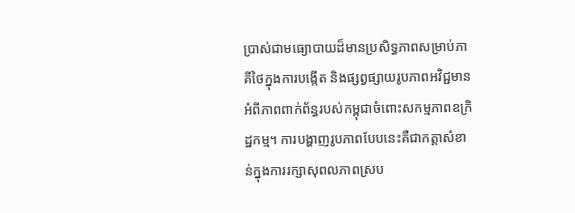ប្រាស់ជាមធ្យោបាយដ៏មានប្រសិទ្ធភាពសម្រាប់ភាគីថៃក្នុងការបង្កើត និងផ្សព្វផ្សាយរូបភាពអវិជ្ជមានអំពីភាពពាក់ព័ន្ធរបស់កម្ពុជាចំពោះសកម្មភាពឧក្រិដ្ឋកម្ម។ ការបង្ហាញរូបភាពបែបនេះគឺជាកត្តាសំខាន់ក្នុងការរក្សាសុពលភាពស្រប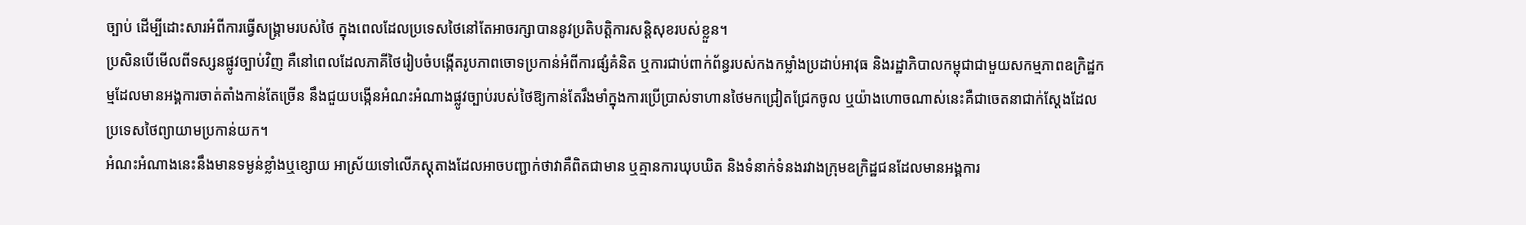ច្បាប់ ដើម្បីដោះសារអំពីការធ្វើសង្គ្រាមរបស់ថៃ ក្នុងពេលដែលប្រទេសថៃនៅតែអាចរក្សាបាននូវប្រតិបត្តិការសន្តិសុខរបស់ខ្លួន។
ប្រសិនបើមើលពីទស្សនផ្លូវច្បាប់វិញ គឺនៅពេលដែលភាគីថៃរៀបចំបង្កើតរូបភាពចោទប្រកាន់អំពីការផ្សំគំនិត ឬការជាប់ពាក់ព័ន្ធរបស់កងកម្លាំងប្រដាប់អាវុធ និងរដ្ឋាភិបាលកម្ពុជាជាមួយសកម្មភាពឧក្រិដ្ឋកម្មដែលមានអង្គការចាត់តាំងកាន់តែច្រើន នឹងជួយបង្កើនអំណះអំណាងផ្លូវច្បាប់របស់ថៃឱ្យកាន់តែរឹងមាំក្នុងការប្រើប្រាស់ទាហានថៃមកជ្រៀតជ្រែកចូល ឬយ៉ាងហោចណាស់នេះគឺជាចេតនាជាក់ស្តែងដែលប្រទេសថៃព្យាយាមប្រកាន់យក។
អំណះអំណាងនេះនឹងមានទម្ងន់ខ្លាំងឬខ្សោយ អាស្រ័យទៅលើភស្តុតាងដែលអាចបញ្ជាក់ថាវាគឺពិតជាមាន ឬគ្មានការឃុបឃិត និងទំនាក់ទំនងរវាងក្រុមឧក្រិដ្ឋជនដែលមានអង្គការ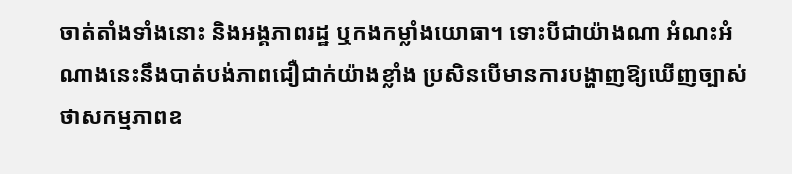ចាត់តាំងទាំងនោះ និងអង្គភាពរដ្ឋ ឬកងកម្លាំងយោធា។ ទោះបីជាយ៉ាងណា អំណះអំណាងនេះនឹងបាត់បង់ភាពជឿជាក់យ៉ាងខ្លាំង ប្រសិនបើមានការបង្ហាញឱ្យឃើញច្បាស់ថាសកម្មភាពឧ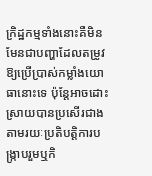ក្រិដ្ឋកម្មទាំងនោះគឺមិនមែនជាបញ្ហាដែលតម្រូវឱ្យប្រើប្រាស់កម្លាំងយោធានោះទេ ប៉ុន្តែអាចដោះស្រាយបានប្រសើរជាងតាមរយៈប្រតិបត្តិការបង្ក្រាបរួមឬកិ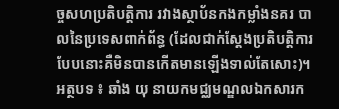ច្ចសហប្រតិបត្តិការ រវាងស្ថាប័នកងកម្លាំងនគរ បាលនៃប្រទេសពាក់ព័ន្ធ (ដែលជាក់ស្តែងប្រតិបត្តិការបែបនោះគឺមិនបានកើតមានឡើងទាល់តែសោះ)។
អត្ថបទ ៖ ឆាំង យុ នាយកមជ្ឈមណ្ឌលឯកសារក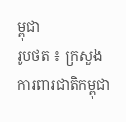ម្ពុជា
រូបថត ៖ ក្រសួងការពារជាតិកម្ពុជា